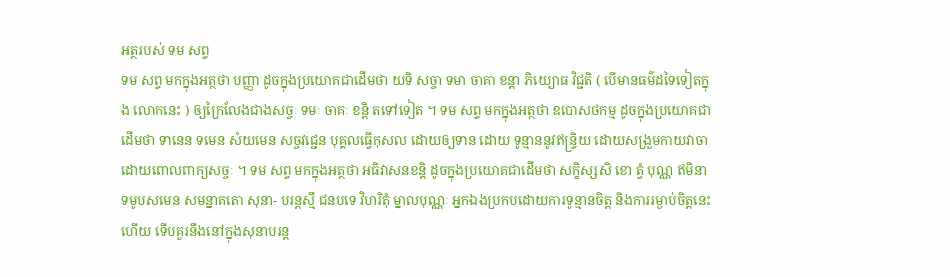អត្ថរបស់ ទម សព្ទ
ទម សព្ទ មកក្នុងអត្ថថា បញ្ញា ដូចក្នុងប្រយោគជាដើមថា យទិ សច្ចា ទមា ចាគា ខន្តា ភិយ្យោធ វិជ្ជតិ ( បើមានធម៌ដទៃទៀតក្នុង លោកនេះ ) ឲ្យក្រៃលែងជាងសច្ចៈ ទមៈ ចាគៈ ខន្តិ តទៅទៀត ។ ទម សព្ទ មកក្នុងអត្ថថា ឧបោសថកម្ម ដូចក្នុងប្រយោគជាដើមថា ទានេន ទមេន សំយមេន សច្ចវជ្ជេន បុគ្គលធ្វើកុសល ដោយឲ្យទាន ដោយ ទូន្មាននូវឥន្ទ្រិយ ដោយសង្រួមកាយវាចា ដោយពោលពាក្យសច្ចៈ ។ ទម សព្ទ មកក្នុងអត្ថថា អធិវាសនខន្តិ ដូចក្នុងប្រយោគជាដើមថា សក្ខិស្សសិ ខោ ត្វំ បុណ្ណ ឥមិនា ទមូបសមេន សមន្នាគតោ សុនា- បរន្តស្មឹ ជនបទេ វិហរិតុំ ម្នាលបុណ្ណៈ អ្នកឯងប្រកបដោយការទូន្មានចិត្ត និងការរម្ងាប់ចិត្តនេះហើយ ទើបគួរនឹងនៅក្នុងសុនាបរន្ត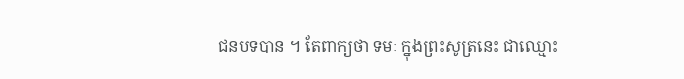ជនបទបាន ។ តែពាក្យថា ទមៈ ក្នុងព្រះសូត្រនេះ ជាឈ្មោះ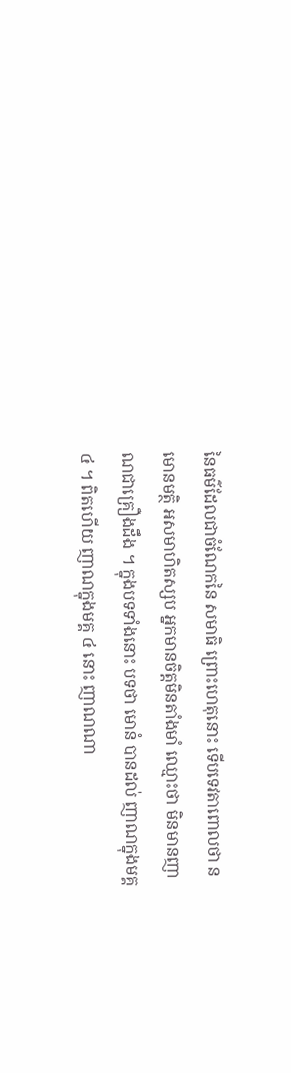នៃធម៌ដែលជាចំណែកនៃ សមាធិ ព្រោះហេតុនោះ ទើបទេវតាពោលថា ន មោនមត្ថិ អសមាហិតស្សប អ្នកមានចិត្តមិនតាំងមាំ ឈ្មោះថា មិនមានញាណជាគ្រឿងដឹង ។ ក្នុងបទទាំងនោះ បទថា មោនំ បានដល់ ញាណក្នុងមគ្គ ៤ ។ ពិតហើយ ញាណក្នុងមគ្គ ៤ នោះ ញាណណា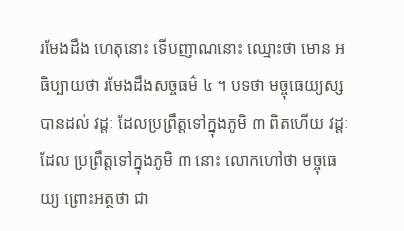រមែងដឹង ហេតុនោះ ទើបញាណនោះ ឈ្មោះថា មោន អធិប្បាយថា រមែងដឹងសច្ចធម៌ ៤ ។ បទថា មច្ចុធេយ្យស្ស បានដល់ វដ្តៈ ដែលប្រព្រឹត្តទៅក្នុងភូមិ ៣ ពិតហើយ វដ្តៈដែល ប្រព្រឹត្តទៅក្នុងភូមិ ៣ នោះ លោកហៅថា មច្ចុធេយ្យ ព្រោះអត្ថថា ជា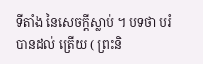ទីតាំង នៃសេចក្តីស្លាប់ ។ បទថា បរំ បានដល់ ត្រើយ ( ព្រះនិ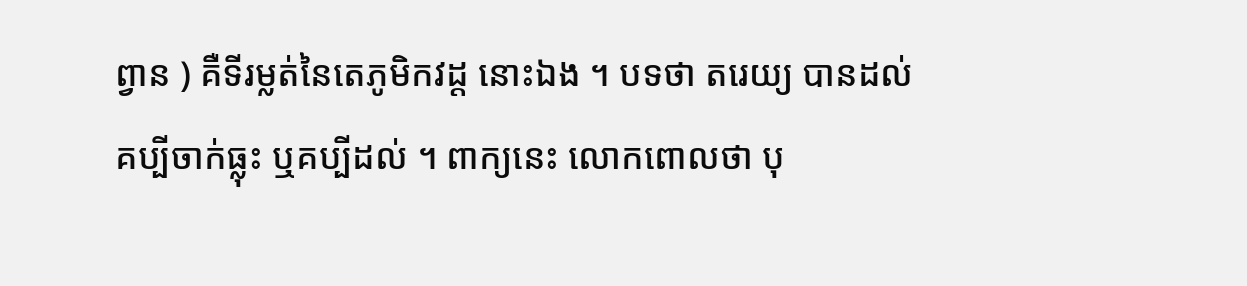ព្វាន ) គឺទីរម្លត់នៃតេភូមិកវដ្ត នោះឯង ។ បទថា តរេយ្យ បានដល់ គប្បីចាក់ធ្លុះ ឬគប្បីដល់ ។ ពាក្យនេះ លោកពោលថា បុ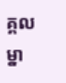គ្គលម្នា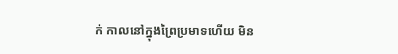ក់ កាលនៅក្នុងព្រៃប្រមាទហើយ មិន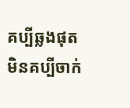គប្បីឆ្លងផុត មិនគប្បីចាក់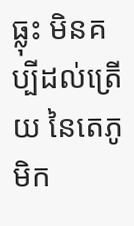ធ្លុះ មិនគប្បីដល់ត្រើយ នៃតេភូមិក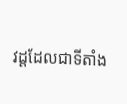វដ្តដែលជាទីតាំង